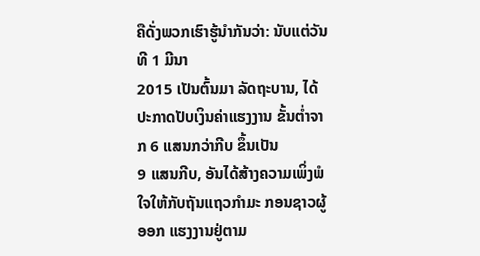ຄືດັ່ງພວກເຮົາຮູ້ນຳກັນວ່າ: ນັບແຕ່ວັນທີ 1 ມີນາ
2015 ເປັນຕົ້ນມາ ລັດຖະບານ, ໄດ້ປະກາດປັບເງິນຄ່າແຮງງານ ຂັ້ນຕ່ຳຈາກ 6 ແສນກວ່າກີບ ຂຶ້ນເປັນ
9 ແສນກີບ, ອັນໄດ້ສ້າງຄວາມເພິ່ງພໍໃຈໃຫ້ກັບຖັນແຖວກຳມະ ກອນຊາວຜູ້ອອກ ແຮງງານຢູ່ຕາມ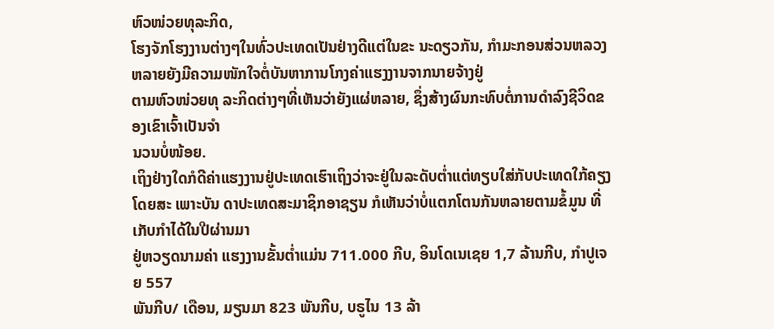ຫົວໜ່ວຍທຸລະກິດ,
ໂຮງຈັກໂຮງງານຕ່າງໆໃນທົ່ວປະເທດເປັນຢ່າງດີແຕ່ໃນຂະ ນະດຽວກັນ, ກຳມະກອນສ່ວນຫລວງຫລາຍຍັງມີຄວາມໜັກໃຈຕໍ່ບັນຫາການໂກງຄ່າແຮງງານຈາກນາຍຈ້າງຢູ່
ຕາມຫົວໜ່ວຍທຸ ລະກິດຕ່າງໆທີ່ເຫັນວ່າຍັງແຜ່ຫລາຍ, ຊຶ່ງສ້າງຜົນກະທົບຕໍ່ການດຳລົງຊີວິດຂອງເຂົາເຈົ້າເປັນຈຳ
ນວນບໍ່ໜ້ອຍ.
ເຖິງຢ່າງໃດກໍດີຄ່າແຮງງານຢູ່ປະເທດເຮົາເຖິງວ່າຈະຢູ່ໃນລະດັບຕ່ຳແຕ່ທຽບໃສ່ກັບປະເທດໃກ້ຄຽງ
ໂດຍສະ ເພາະບັນ ດາປະເທດສະມາຊິກອາຊຽນ ກໍເຫັນວ່າບໍ່ແຕກໂຕນກັນຫລາຍຕາມຂໍ້ມູນ ທີ່ເກັບກຳໄດ້ໃນປີຜ່ານມາ
ຢູ່ຫວຽດນາມຄ່າ ແຮງງານຂັ້ນຕ່ຳແມ່ນ 711.000 ກີບ, ອິນໂດເນເຊຍ 1,7 ລ້ານກີບ, ກຳປູເຈຍ 557
ພັນກີບ/ ເດືອນ, ມຽນມາ 823 ພັນກີບ, ບຣູໄນ 13 ລ້າ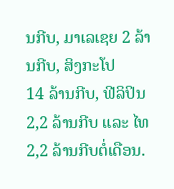ນກີບ, ມາເລເຊຍ 2 ລ້ານກີບ, ສິງກະໂປ
14 ລ້ານກີບ, ຟີລິປິນ 2,2 ລ້ານກີບ ແລະ ໄທ 2,2 ລ້ານກີບຕໍ່ເດືອນ.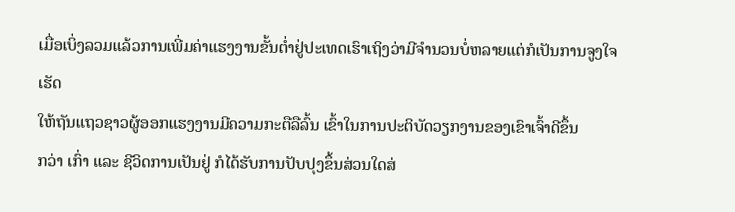ເມື່ອເບິ່ງລວມແລ້ວການເພີ່ມຄ່າແຮງງານຂັ້ນຕ່ຳຢູ່ປະເທດເຮົາເຖິງວ່າມີຈຳນວນບໍ່ຫລາຍແຕ່ກໍເປັນການຈູງໃຈ
ເຮັດ
ໃຫ້ຖັນແຖວຊາວຜູ້ອອກແຮງງານມີຄວາມກະຕືລືລົ້ນ ເຂົ້າໃນການປະຕິບັດວຽກງານຂອງເຂົາເຈົ້າດີຂຶ້ນ
ກວ່າ ເກົ່າ ແລະ ຊີວິດການເປັນຢູ່ ກໍໄດ້ຮັບການປັບປຸງຂຶ້ນສ່ວນໃດສ່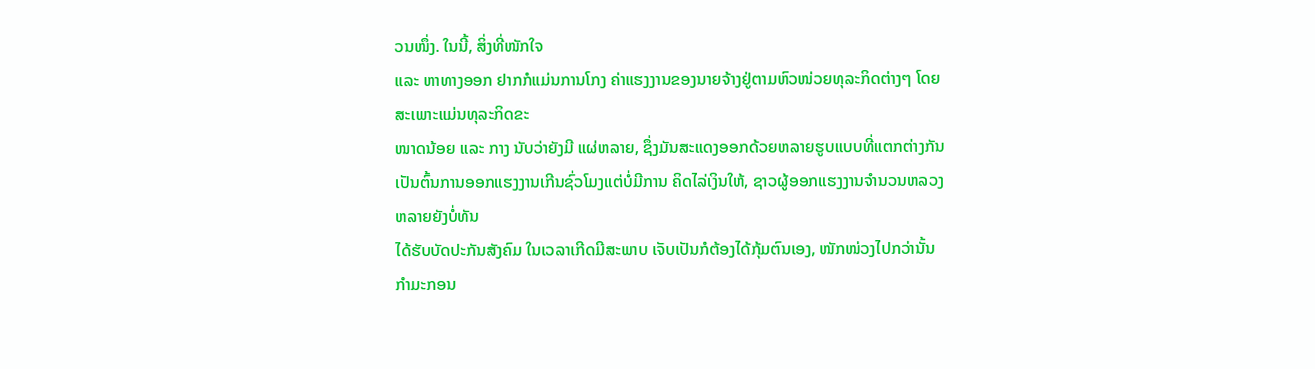ວນໜຶ່ງ. ໃນນີ້, ສິ່ງທີ່ໜັກໃຈ
ແລະ ຫາທາງອອກ ຢາກກໍແມ່ນການໂກງ ຄ່າແຮງງານຂອງນາຍຈ້າງຢູ່ຕາມຫົວໜ່ວຍທຸລະກິດຕ່າງໆ ໂດຍສະເພາະແມ່ນທຸລະກິດຂະ
ໜາດນ້ອຍ ແລະ ກາງ ນັບວ່າຍັງມີ ແຜ່ຫລາຍ, ຊຶ່ງມັນສະແດງອອກດ້ວຍຫລາຍຮູບແບບທີ່ແຕກຕ່າງກັນເປັນຕົ້ນການອອກແຮງງານເກີນຊົ່ວໂມງແຕ່ບໍ່ມີການ ຄິດໄລ່ເງິນໃຫ້, ຊາວຜູ້ອອກແຮງງານຈຳນວນຫລວງຫລາຍຍັງບໍ່ທັນ
ໄດ້ຮັບບັດປະກັນສັງຄົມ ໃນເວລາເກີດມີສະພາບ ເຈັບເປັນກໍຕ້ອງໄດ້ກຸ້ມຕົນເອງ, ໜັກໜ່ວງໄປກວ່ານັ້ນ
ກຳມະກອນ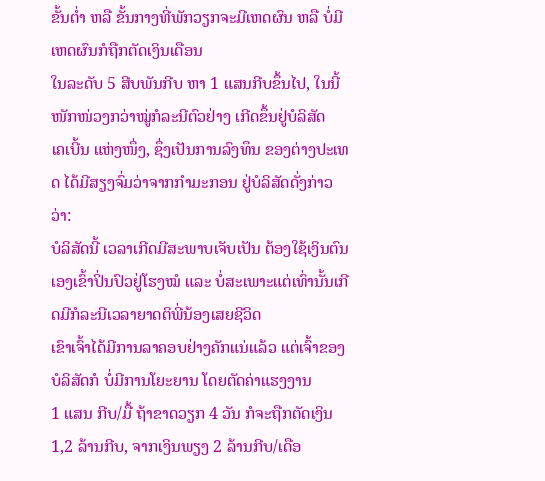ຂັ້ນຕ່ຳ ຫລື ຂັ້ນກາງທີ່ພັກວຽກຈະມີເຫດຜົນ ຫລື ບໍ່ມີເຫດຜົນກໍຖືກຕັດເງິນເດືອນ
ໃນລະດັບ 5 ສີບພັນກີບ ຫາ 1 ແສນກີບຂຶ້ນໄປ, ໃນນີ້ ໜັກໜ່ວງກວ່າໝູ່ກໍລະນີຕົວຢ່າງ ເກີດຂຶ້ນຢູ່ບໍລິສັດ
ເຄເບີ້ນ ແຫ່ງໜຶ່ງ, ຊຶ່ງເປັນການລົງທຶນ ຂອງຕ່າງປະເທດ ໄດ້ມີສຽງຈົ່ມວ່າຈາກກຳມະກອນ ຢູ່ບໍລິສັດດັ່ງກ່າວວ່າ:
ບໍລິສັດນີ້ ເວລາເກີດມີສະພາບເຈັບເປັນ ຕ້ອງໃຊ້ເງິນຕົນເອງເຂົ້າປິ່ນປົວຢູ່ໂຮງໝໍ ແລະ ບໍ່ສະເພາະແຕ່ເທົ່ານັ້ນເກີດມີກໍລະນີເວລາຍາດຕິພີ່ນ້ອງເສຍຊີວິດ
ເຂົາເຈົ້າໄດ້ມີການລາຄອບຢ່າງຄັກແນ່ແລ້ວ ແຕ່ເຈົ້າຂອງບໍລິສັດກໍ ບໍ່ມີການໂຍະຍານ ໂດຍຕັດຄ່າແຮງງານ
1 ແສນ ກີບ/ມື້ ຖ້າຂາດວຽກ 4 ວັນ ກໍຈະຖືກຕັດເງິນ 1,2 ລ້ານກີບ, ຈາກເງິນພຽງ 2 ລ້ານກີບ/ເດືອ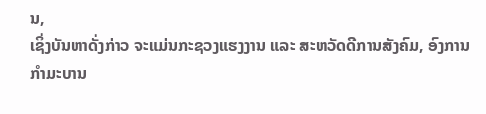ນ,
ເຊິ່ງບັນຫາດັ່ງກ່າວ ຈະແມ່ນກະຊວງແຮງງານ ແລະ ສະຫວັດດີການສັງຄົມ, ອົງການກຳມະບານ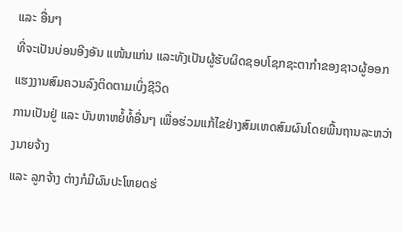ແລະ ອື່ນໆ
ທີ່ຈະເປັນບ່ອນອີງອັນ ແໜ້ນແກ່ນ ແລະທັງເປັນຜູ້ຮັບຜິດຊອບໂຊກຊະຕາກຳຂອງຊາວຜູ້ອອກແຮງງານສົມຄວນລົງຕິດຕາມເບິ່ງຊີວິດ
ການເປັນຢູ່ ແລະ ບັນຫາຫຍໍ້ທໍ້ອື່ນໆ ເພື່ອຮ່ວມແກ້ໄຂຢ່າງສົມເຫດສົມຜົນໂດຍພື້ນຖານລະຫວ່າງນາຍຈ້າງ
ແລະ ລູກຈ້າງ ຕ່າງກໍມີຜົນປະໂຫຍດຮ່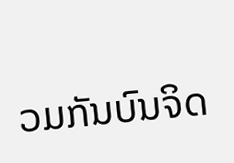ວມກັນບົນຈິດ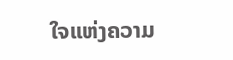ໃຈແຫ່ງຄວາມ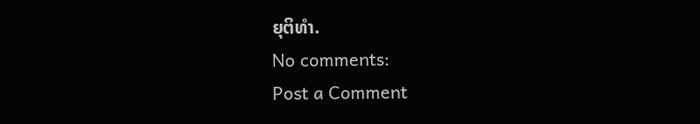ຍຸຕິທຳ.
No comments:
Post a Comment